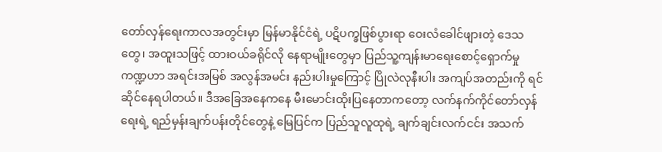တော်လှန်ရေးကာလအတွင်းမှာ မြန်မာနိုင်ငံရဲ့ ပဋိပက္ခဖြစ်ပွားရာ ဝေးလံခေါင်ဖျားတဲ့ ဒေသတွေ၊ အထူးသဖြင့် ထားဝယ်ခရိုင်လို နေရာမျိုးတွေမှာ ပြည်သူ့ကျန်းမာရေးစောင့်ရှောက်မှုကဏ္ဍဟာ အရင်းအမြစ် အလွန်အမင်း နည်းပါးမှုကြောင့် ပြိုလဲလုနီးပါး အကျပ်အတည်းကို ရင်ဆိုင်နေရပါတယ်။ ဒီအခြေအနေကနေ မီးမောင်းထိုးပြနေတာကတော့ လက်နက်ကိုင်တော်လှန်ရေးရဲ့ ရည်မှန်းချက်ပန်းတိုင်တွေနဲ့ မြေပြင်က ပြည်သူလူထုရဲ့ ချက်ချင်းလက်ငင်း အသက်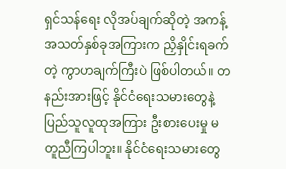ရှင်သန်ရေး လိုအပ်ချက်ဆိုတဲ့ အကန့်အသတ်နှစ်ခုအကြားက ညှိနှိုင်းရခက်တဲ့ ကွာဟချက်ကြီးပဲ ဖြစ်ပါတယ်။ တနည်းအားဖြင့် နိုင်ငံရေးသမားတွေနဲ့ ပြည်သူလူထုအကြား ဦးစားပေးမှု မတူညီကြပါဘူး။ နိုင်ငံရေးသမားတွေ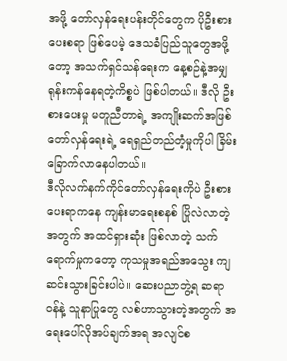အဖို့ တော်လှန်ရေးပန်းတိုင်တွေက ပိုဦးစားပေးစရာ ဖြစ်ပေမဲ့ ဒေသခံပြည်သူတွေအဖို့တော့ အသက်ရှင်သန်ရေးက နေ့စဉ်နဲ့အမျှ ရုန်းကန်နေရတဲ့ကိစ္စပဲ ဖြစ်ပါတယ်။ ဒီလို ဦးစားပေးမှု မတူညီတာရဲ့ အကျိုးဆက်အဖြစ် တော်လှန်ရေးရဲ့ ရေရှည်တည်တံ့မှုကိုပါ ခြိမ်းခြောက်လာနေပါတယ်။
ဒီလိုလက်နက်ကိုင်တော်လှန်ရေးကိုပဲ ဦးစားပေးရာကနေ ကျန်းမာရေးစနစ် ပြိုလဲလာတဲ့အတွက် အထင်ရှားဆုံး ဖြစ်လာတဲ့ သက်ရောက်မှုကတော့ ကုသမှုအရည်အသွေး ကျဆင်းသွားခြင်းပါပဲ။ ဆေးပညာဘွဲ့ရ ဆရာဝန်နဲ့ သူနာပြုတွေ လစ်ဟာသွားတဲ့အတွက် အရေးပေါ်လိုအပ်ချက်အရ အလျင်စ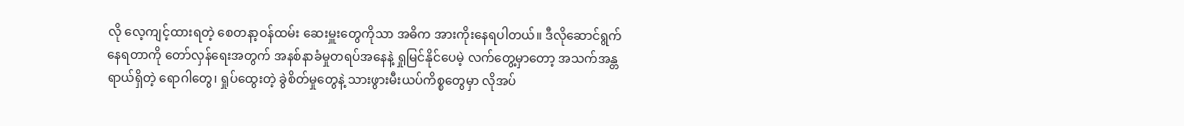လို လေ့ကျင့်ထားရတဲ့ စေတနာ့ဝန်ထမ်း ဆေးမှူးတွေကိုသာ အဓိက အားကိုးနေရပါတယ်။ ဒီလိုဆောင်ရွက်နေရတာကို တော်လှန်ရေးအတွက် အနစ်နာခံမှုတရပ်အနေနဲ့ ရှုမြင်နိုင်ပေမဲ့ လက်တွေ့မှာတော့ အသက်အန္တရာယ်ရှိတဲ့ ရောဂါတွေ၊ ရှုပ်ထွေးတဲ့ ခွဲစိတ်မှုတွေနဲ့ သားဖွားမီးယပ်ကိစ္စတွေမှာ လိုအပ်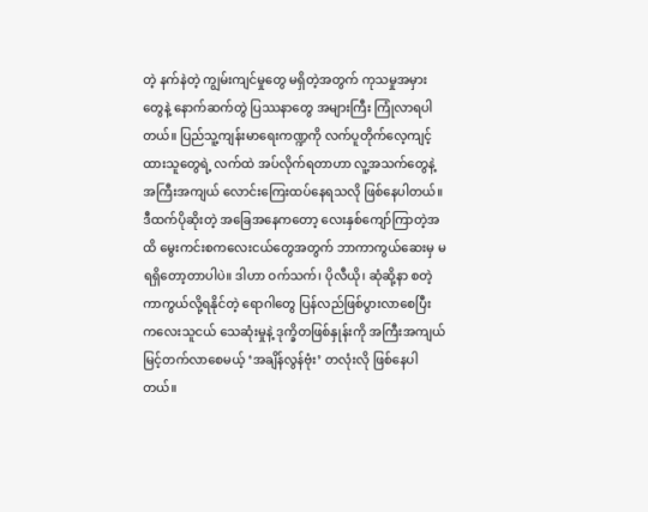တဲ့ နက်နဲတဲ့ ကျွမ်းကျင်မှုတွေ မရှိတဲ့အတွက် ကုသမှုအမှားတွေနဲ့ နောက်ဆက်တွဲ ပြဿနာတွေ အများကြီး ကြုံလာရပါတယ်။ ပြည်သူ့ကျန်းမာရေးကဏ္ဍကို လက်ပူတိုက်လေ့ကျင့်ထားသူတွေရဲ့ လက်ထဲ အပ်လိုက်ရတာဟာ လူ့အသက်တွေနဲ့ အကြီးအကျယ် လောင်းကြေးထပ်နေရသလို ဖြစ်နေပါတယ်။
ဒီထက်ပိုဆိုးတဲ့ အခြေအနေကတော့ လေးနှစ်ကျော်ကြာတဲ့အထိ မွေးကင်းစကလေးငယ်တွေအတွက် ဘာကာကွယ်ဆေးမှ မရရှိတော့တာပါပဲ။ ဒါဟာ ဝက်သက်၊ ပိုလီယို၊ ဆုံဆို့နာ စတဲ့ ကာကွယ်လို့ရနိုင်တဲ့ ရောဂါတွေ ပြန်လည်ဖြစ်ပွားလာစေပြီး ကလေးသူငယ် သေဆုံးမှုနဲ့ ဒုက္ခိတဖြစ်နှုန်းကို အကြီးအကျယ် မြင့်တက်လာစေမယ့် ‘အချိန်လွန်ဗုံး’ တလုံးလို ဖြစ်နေပါတယ်။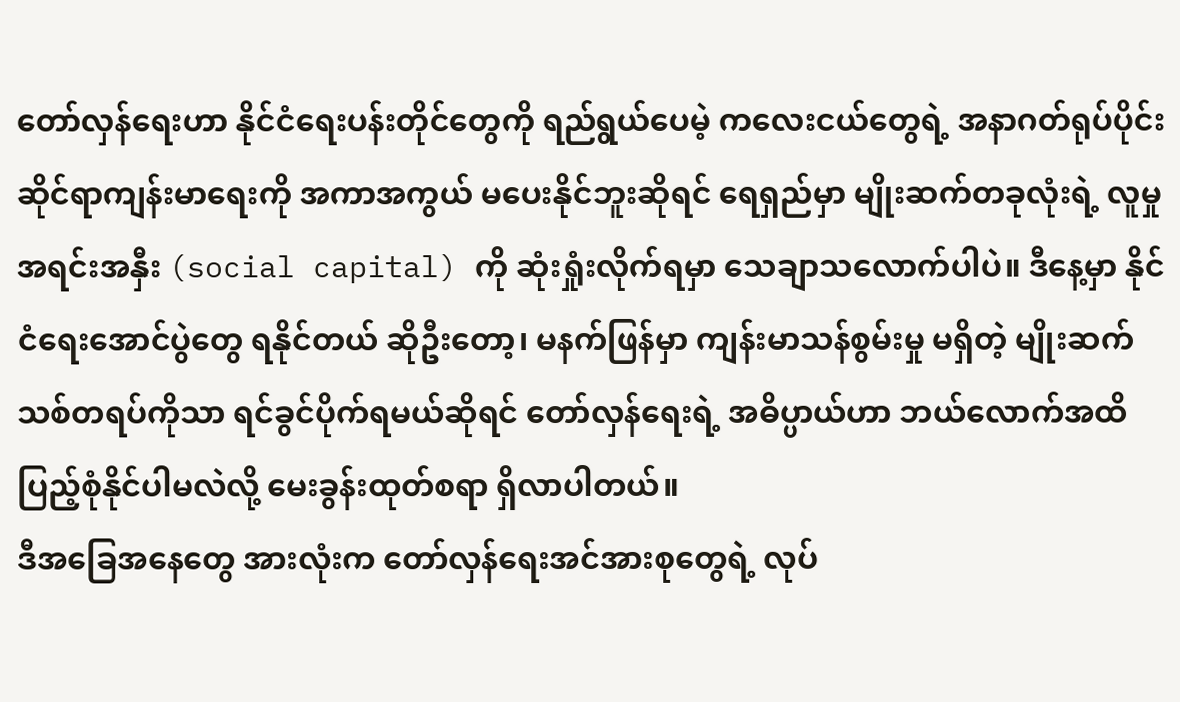တော်လှန်ရေးဟာ နိုင်ငံရေးပန်းတိုင်တွေကို ရည်ရွယ်ပေမဲ့ ကလေးငယ်တွေရဲ့ အနာဂတ်ရုပ်ပိုင်းဆိုင်ရာကျန်းမာရေးကို အကာအကွယ် မပေးနိုင်ဘူးဆိုရင် ရေရှည်မှာ မျိုးဆက်တခုလုံးရဲ့ လူမှုအရင်းအနှီး (social capital) ကို ဆုံးရှုံးလိုက်ရမှာ သေချာသလောက်ပါပဲ။ ဒီနေ့မှာ နိုင်ငံရေးအောင်ပွဲတွေ ရနိုင်တယ် ဆိုဦးတော့၊ မနက်ဖြန်မှာ ကျန်းမာသန်စွမ်းမှု မရှိတဲ့ မျိုးဆက်သစ်တရပ်ကိုသာ ရင်ခွင်ပိုက်ရမယ်ဆိုရင် တော်လှန်ရေးရဲ့ အဓိပ္ပာယ်ဟာ ဘယ်လောက်အထိ ပြည့်စုံနိုင်ပါမလဲလို့ မေးခွန်းထုတ်စရာ ရှိလာပါတယ်။
ဒီအခြေအနေတွေ အားလုံးက တော်လှန်ရေးအင်အားစုတွေရဲ့ လုပ်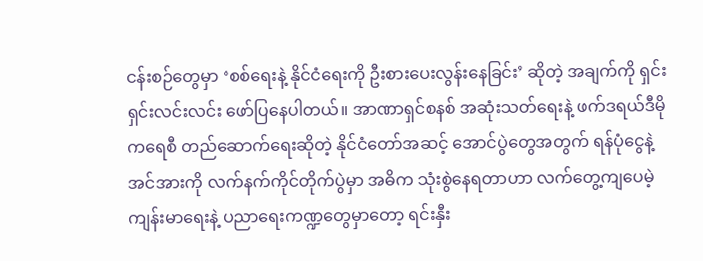ငန်းစဉ်တွေမှာ ‘စစ်ရေးနဲ့ နိုင်ငံရေးကို ဦးစားပေးလွန်းနေခြင်း’ ဆိုတဲ့ အချက်ကို ရှင်းရှင်းလင်းလင်း ဖော်ပြနေပါတယ်။ အာဏာရှင်စနစ် အဆုံးသတ်ရေးနဲ့ ဖက်ဒရယ်ဒီမိုကရေစီ တည်ဆောက်ရေးဆိုတဲ့ နိုင်ငံတော်အဆင့် အောင်ပွဲတွေအတွက် ရန်ပုံငွေနဲ့ အင်အားကို လက်နက်ကိုင်တိုက်ပွဲမှာ အဓိက သုံးစွဲနေရတာဟာ လက်တွေ့ကျပေမဲ့ ကျန်းမာရေးနဲ့ ပညာရေးကဏ္ဍတွေမှာတော့ ရင်းနှီး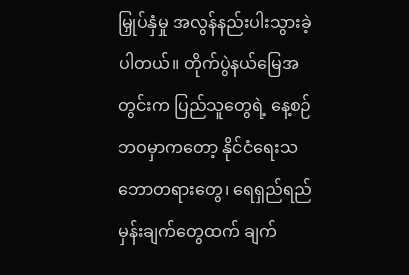မြှုပ်နှံမှု အလွန်နည်းပါးသွားခဲ့ပါတယ်။ တိုက်ပွဲနယ်မြေအတွင်းက ပြည်သူတွေရဲ့ နေ့စဉ်ဘဝမှာကတော့ နိုင်ငံရေးသဘောတရားတွေ၊ ရေရှည်ရည်မှန်းချက်တွေထက် ချက်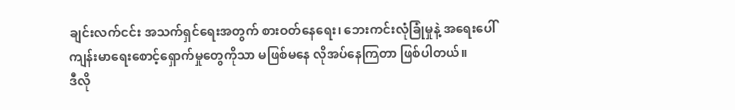ချင်းလက်ငင်း အသက်ရှင်ရေးအတွက် စားဝတ်နေရေး၊ ဘေးကင်းလုံခြုံမှုနဲ့ အရေးပေါ်ကျန်းမာရေးစောင့်ရှောက်မှုတွေကိုသာ မဖြစ်မနေ လိုအပ်နေကြတာ ဖြစ်ပါတယ်။
ဒီလို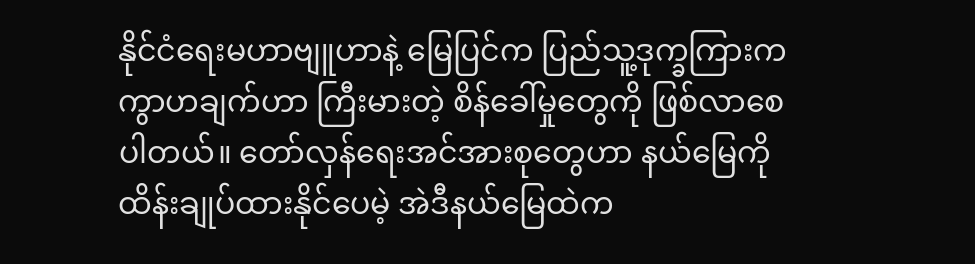နိုင်ငံရေးမဟာဗျူဟာနဲ့ မြေပြင်က ပြည်သူ့ဒုက္ခကြားက ကွာဟချက်ဟာ ကြီးမားတဲ့ စိန်ခေါ်မှုတွေကို ဖြစ်လာစေပါတယ်။ တော်လှန်ရေးအင်အားစုတွေဟာ နယ်မြေကို ထိန်းချုပ်ထားနိုင်ပေမဲ့ အဲဒီနယ်မြေထဲက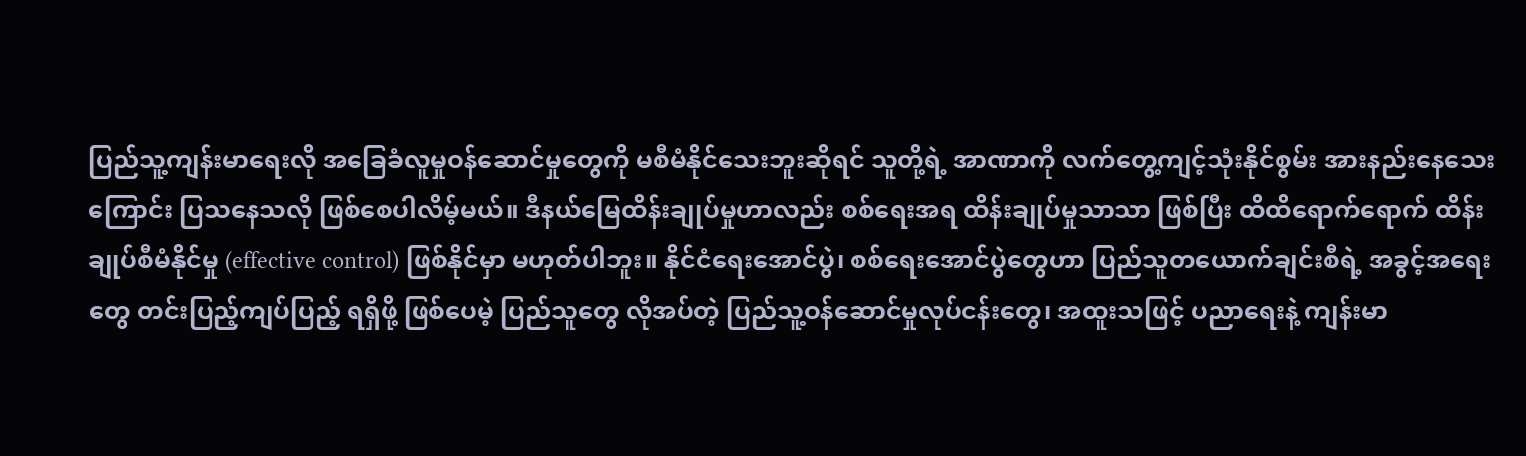ပြည်သူ့ကျန်းမာရေးလို အခြေခံလူမှုဝန်ဆောင်မှုတွေကို မစီမံနိုင်သေးဘူးဆိုရင် သူတို့ရဲ့ အာဏာကို လက်တွေ့ကျင့်သုံးနိုင်စွမ်း အားနည်းနေသေးကြောင်း ပြသနေသလို ဖြစ်စေပါလိမ့်မယ်။ ဒီနယ်မြေထိန်းချုပ်မှုဟာလည်း စစ်ရေးအရ ထိန်းချုပ်မှုသာသာ ဖြစ်ပြီး ထိထိရောက်ရောက် ထိန်းချုပ်စီမံနိုင်မှု (effective control) ဖြစ်နိုင်မှာ မဟုတ်ပါဘူး။ နိုင်ငံရေးအောင်ပွဲ၊ စစ်ရေးအောင်ပွဲတွေဟာ ပြည်သူတယောက်ချင်းစီရဲ့ အခွင့်အရေးတွေ တင်းပြည့်ကျပ်ပြည့် ရရှိဖို့ ဖြစ်ပေမဲ့ ပြည်သူတွေ လိုအပ်တဲ့ ပြည်သူ့ဝန်ဆောင်မှုလုပ်ငန်းတွေ၊ အထူးသဖြင့် ပညာရေးနဲ့ ကျန်းမာ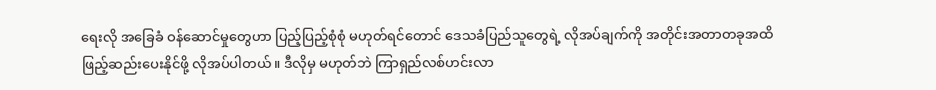ရေးလို အခြေခံ ဝန်ဆောင်မှုတွေဟာ ပြည့်ပြည့်စုံစုံ မဟုတ်ရင်တောင် ဒေသခံပြည်သူတွေရဲ့ လိုအပ်ချက်ကို အတိုင်းအတာတခုအထိ ဖြည့်ဆည်းပေးနိုင်ဖို့ လိုအပ်ပါတယ်။ ဒီလိုမှ မဟုတ်ဘဲ ကြာရှည်လစ်ဟင်းလာ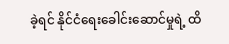ခဲ့ရင် နိုင်ငံရေးခေါင်းဆောင်မှုရဲ့ ထိ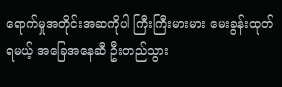ရောက်မှုအတိုင်းအဆကိုပါ ကြီးကြီးမားမား မေးခွန်းထုတ်ရမယ့် အခြေအနေဆီ ဦးတည်သွား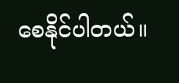စေနိုင်ပါတယ်။